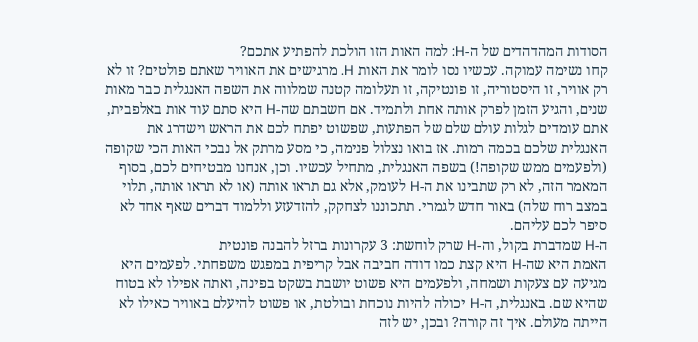הסודות המהדהדים של ה-H: למה האות הזו הולכת להפתיע אתכם?
קחו נשימה עמוקה. עכשיו נסו לומר את האות H. מרגישים את האוויר שאתם פולטים? זו לא רק אוויר, זו היסטוריה, זו פונטיקה, זו תעלומה קטנה שמלווה את השפה האנגלית כבר מאות שנים, והגיע הזמן לפרק אותה אחת ולתמיד. אם חשבתם שה-H היא סתם עוד אות באלפבית, אתם עומדים לגלות עולם שלם של הפתעות, שפשוט יפתח לכם את הראש וישדרג את האנגלית שלכם בכמה רמות. אז בואו נצלול פנימה, כי מסע מרתק אל נבכי האות הכי שקופה (ולפעמים ממש שקופה!) בשפה האנגלית, מתחיל עכשיו. וכן, אנחנו מבטיחים לכם, בסוף המאמר הזה, לא רק שתבינו את ה-H לעומק, אלא גם תראו אותה (או לא תראו אותה, תלוי במצב רוח שלה) באור חדש לגמרי. תתכוננו לצחקק, להזדעזע וללמוד דברים שאף אחד לא סיפר לכם עליהם.
ה-H שמדברת בקול, וה-H שרק לוחשת: 3 עקרונות ברזל להבנה פונטית
האמת היא שה-H היא קצת כמו דודה חביבה אבל קריפית במפגש משפחתי. לפעמים היא מגיעה עם צעקות ושמחה, ולפעמים היא פשוט יושבת בשקט בפינה, ואתה אפילו לא בטוח שהיא שם. באנגלית, ה-H יכולה להיות נוכחת ובולטת, או פשוט להיעלם באוויר כאילו לא הייתה מעולם. איך זה קורה? ובכן, יש לזה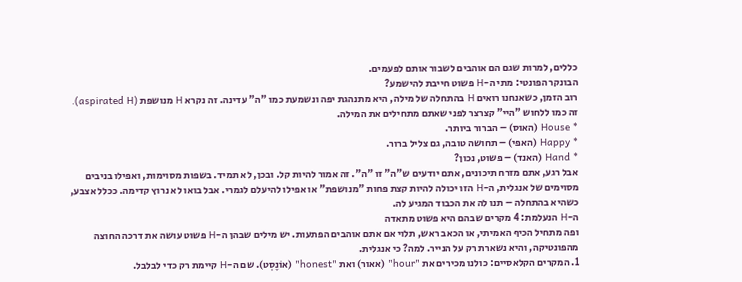כללים, למרות שגם הם אוהבים לשבור אותם לפעמים.
הבונקר הפונטי: מתי ה-H פשוט חייבת להישמע?
רוב הזמן, כשאנחנו רואים H בהתחלה של מילה, היא מתנהגת יפה ונשמעת כמו "ה" עדינה. זה נקרא H מנושפת (aspirated H). זה כמו ללחוש "היי" קצרצר לפני שאתם מתחילים את המילה.
* House (האוס) – הברור ביותר.
* Happy (האפי) – תחושה טובה, גם צליל ברור.
* Hand (האנד) – פשוט, נכון?
אבל רגע, אתם מזרח תיכונים, אתם יודעים ש"ה" זו "ה". זה אמור להיות קל. ובכן, לא תמיד. בשפות מסוימות, ואפילו בניבים מסוימים של אנגלית, ה-H הזו יכולה להיות קצת פחות "מנושפת" או אפילו להיעלם לגמרי. אבל בואו לא נרוץ קדימה. ככלל אצבע, כשהיא בהתחלה – תנו לה את הכבוד המגיע לה.
ה-H הנעלמת: 4 מקרים שבהם היא פשוט מתאדה
ופה מתחיל הכיף האמיתי, או הכאב ראש, תלוי אם אתם אוהבים הפתעות. יש מילים שבהן ה-H פשוט עושה את דרכה החוצה מהפונטיקה, והיא נשארת רק על הנייר. למה? כי אנגלית.
1. המקרים הקלאסיים: כולנו מכירים את "hour" (אאור) ואת "honest" (אוֹנֶסְט). שם ה-H קיימת רק כדי לבלבל.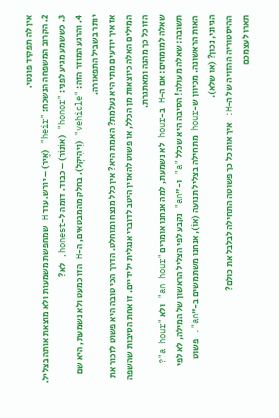אין לה תפקיד פונטי.
2. הקרוב המשפחה הנשכח: "heir" (אֶיר) – יורש. עוד H שמחפשת משמעות ולא מוצאת אותה בצליל.
3. כששמע מגיע לפני: "honor" (אוֹנוֹר) – כבוד. דומה ל-honest, לא?
4. והרגע המוזר הזה: "vehicle" (וִיהִיקְל). בחלק מהמבטאים, ה-H הזו כמעט ולא נשמעת, היא שם יותר בשביל התפאורה.
אז איך יודעים מתי היא נעלמת? האמת היא? אין כלל מנצח ומוחלט. הדרך הכי טובה היא פשוט לזכור את המילים האלה כיוצאות מן הכלל, או פשוט להאזין היטב לדוברי אנגלית ילידיים. זו אחת הסיבות שהשפה הזו כל כך מהנה ומאתגרת.
שאלה למומחים: אם ה-H ב-hour לא נשמעת, למה אנחנו אומרים "an hour" ולא "a hour"?
תשובה: שאלה מעולה! הסיבה היא שכלל "a" ו-"an" נקבע לפי הצליל הראשון של המילה, לא לפי האות הראשונה. מכיוון ש-hour מתחילה בצליל תנועה (אוֹ), אנחנו משתמשים ב-"an". פשוט הגיוני, נכון? (או שלא).
ההיסטוריה ההזויה של ה-H: איך אות כל כך פשוטה התחילה לבלבל את כולם?
תארו לעצמכם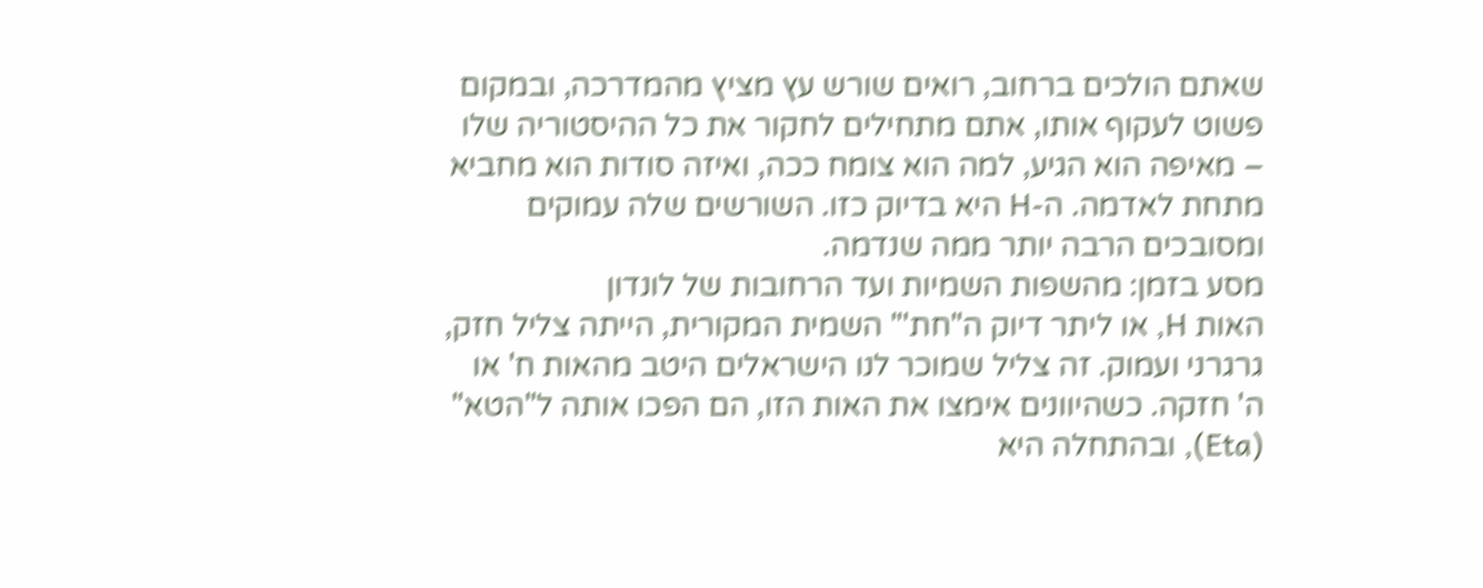שאתם הולכים ברחוב, רואים שורש עץ מציץ מהמדרכה, ובמקום פשוט לעקוף אותו, אתם מתחילים לחקור את כל ההיסטוריה שלו – מאיפה הוא הגיע, למה הוא צומח ככה, ואיזה סודות הוא מחביא מתחת לאדמה. ה-H היא בדיוק כזו. השורשים שלה עמוקים ומסובכים הרבה יותר ממה שנדמה.
מסע בזמן: מהשפות השמיות ועד הרחובות של לונדון
האות H, או ליתר דיוק ה"חת'" השמית המקורית, הייתה צליל חזק, גרגרני ועמוק. זה צליל שמוכר לנו הישראלים היטב מהאות ח' או ה' חזקה. כשהיוונים אימצו את האות הזו, הם הפכו אותה ל"הטא" (Eta), ובהתחלה היא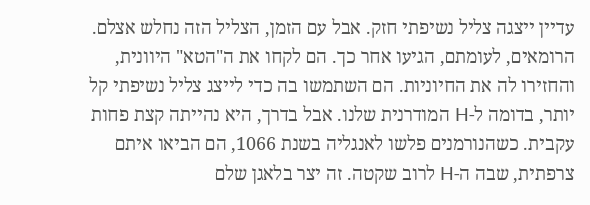עדיין ייצגה צליל נשיפתי חזק. אבל עם הזמן, הצליל הזה נחלש אצלם.
הרומאים, לעומתם, הגיעו אחר כך. הם לקחו את ה"הטא" היוונית, והחזירו לה את החיוניות. הם השתמשו בה כדי לייצג צליל נשיפתי קל יותר, בדומה ל-H המודרנית שלנו. אבל בדרך, היא נהייתה קצת פחות עקבית. כשהנורמנים פלשו לאנגליה בשנת 1066, הם הביאו איתם צרפתית, שבה ה-H לרוב שקטה. זה יצר בלאגן שלם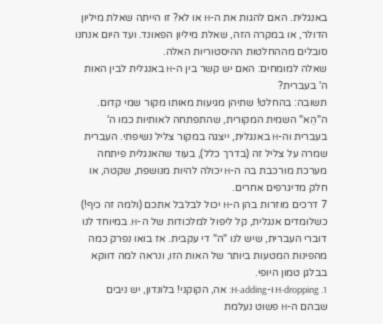באנגלית. האם להגות את ה-H או לא? זו הייתה שאלת מיליון הדולר, או במקרה הזה, שאלת מיליון הפאונד. ועד היום אנחנו סובלים מההחלטות ההיסטוריות האלה.
שאלה למומחים: האם יש קשר בין ה-H באנגלית לבין האות ה' בעברית?
תשובה: בהחלט! שתיהן מגיעות מאותו מקור שמי קדום. ה"הֵא" השמית המקורית, שהתפתחה לאותיות כמו ה' בעברית וה-H באנגלית, ייצגה במקור צליל נשיפתי. העברית שמרה על צליל זה (בדרך כלל), בעוד שהאנגלית פיתחה מערכת מורכבת בה ה-H יכולה להיות מנושפת, שקטה, או חלק מדיגרפים אחרים.
7 דרכים מוזרות בהן ה-H יכול לבלבל אתכם (ולמה זה כיף!)
כשלומדים אנגלית, קל ליפול למלכודות של ה-H. במיוחד לנו דוברי העברית, שיש לנו "ה" די עקבית. אז בואו נפרק כמה מהפינות המטעות ביותר של האות הזו, ונראה למה דווקא בבלגן טמון היופי.
1. H-dropping ו-H-adding: אה, הקוקני! בלונדון, יש ניבים שבהם ה-H פשוט נעלמת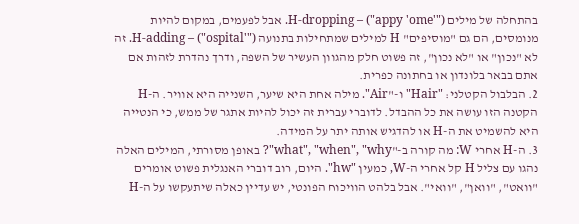בהתחלה של מילים ("'appy 'ome") – H-dropping. אבל לפעמים, במקום להיות מנומסים, הם גם "מוסיפים" H למילים שמתחילות בתנועה ("'ospital") – H-adding. זה לא "נכון" או "לא נכון", זה פשוט חלק מהגוון העשיר של השפה, ודרך נהדרת לזהות אם אתם בבאר בלונדון או בחתונה כפרית.
2. הבלבול הקטלני: "Hair" ו-"Air". מילה אחת היא שיער, השנייה היא אוויר. ה-H הקטנה הזו עושה את כל ההבדל. לדוברי עברית זה יכול להיות אתגר של ממש, כי הנטייה היא להשמיט את ה-H או להדגיש אותה יתר על המידה.
3. ה-H אחרי W: מה קורה ב-"what", "when", "why"? באופן מסורתי, המילים האלה נהגו עם צליל H קל אחרי ה-W, כמעין "hw". היום, רוב דוברי האנגלית פשוט אומרים "וואט", "וואן", "וואי". אבל בלהט הוויכוח הפונטי, יש עדיין כאלה שיתעקשו על ה-H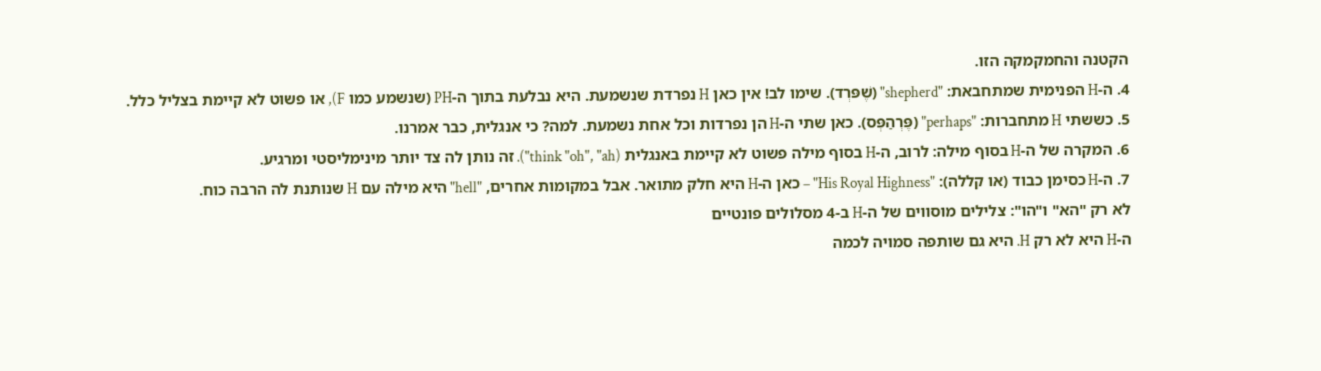הקטנה והחמקמקה הזו.
4. ה-H הפנימית שמתחבאת: "shepherd" (שֶׁפּרְד). שימו לב! אין כאן H נפרדת שנשמעת. היא נבלעת בתוך ה-PH (שנשמע כמו F), או פשוט לא קיימת בצליל כלל.
5. כששתי H מתחברות: "perhaps" (פֶּרְהַפְּס). כאן שתי ה-H הן נפרדות וכל אחת נשמעת. למה? כי אנגלית, כבר אמרנו.
6. המקרה של ה-H בסוף מילה: לרוב, ה-H בסוף מילה פשוט לא קיימת באנגלית (think "oh", "ah"). זה נותן לה צד יותר מינימליסטי ומרגיע.
7. ה-H כסימן כבוד (או קללה): "His Royal Highness" – כאן ה-H היא חלק מתואר. אבל במקומות אחרים, "hell" היא מילה עם H שנותנת לה הרבה כוח.
לא רק "הא" ו"הו": צלילים מוסווים של ה-H ב-4 מסלולים פונטיים
ה-H היא לא רק H. היא גם שותפה סמויה לכמה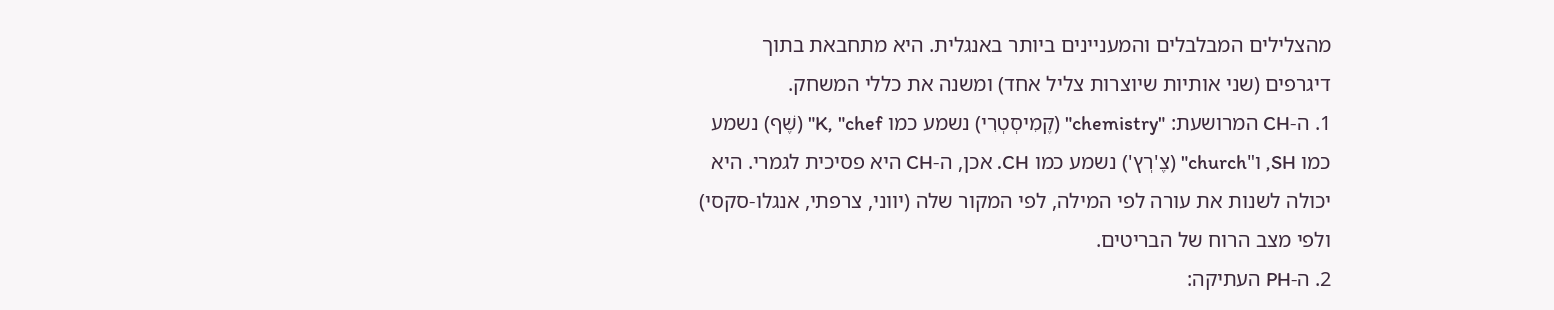מהצלילים המבלבלים והמעניינים ביותר באנגלית. היא מתחבאת בתוך דיגרפים (שני אותיות שיוצרות צליל אחד) ומשנה את כללי המשחק.
1. ה-CH המרושעת: "chemistry" (קֶמִיסְטְרִי) נשמע כמו K, "chef" (שֶׁף) נשמע כמו SH, ו"church" (צֶ'רְץ') נשמע כמו CH. אכן, ה-CH היא פסיכית לגמרי. היא יכולה לשנות את עורה לפי המילה, לפי המקור שלה (יווני, צרפתי, אנגלו-סקסי) ולפי מצב הרוח של הבריטים.
2. ה-PH העתיקה: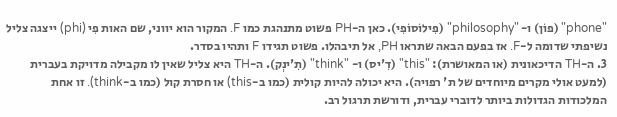"phone" (פוֹן) ו- "philosophy" (פִילוֹסוֹפִי). כאן ה-PH פשוט מתנהגת כמו F. המקור הוא יווני, שם האות פִי (phi) ייצגה צליל נשיפתי שדומה ל-F. אז בפעם הבאה שתראו PH, אל תיבהלו. פשוט תגידו F ותהיו בסדר.
3. ה-TH הדיכאונית (או המאושרת): "this" (דִ'יס) ו- "think" (תִ'ינְק). ה-TH היא צליל שאין לו מקבילה מדויקת בעברית (למעט אולי מקרים מיוחדים של ת' רפויה). היא יכולה להיות קולית (כמו ב-this) או חסרת קול (כמו ב-think). זו אחת המלכודות הגדולות ביותר לדוברי עברית, ודורשת תרגול רב.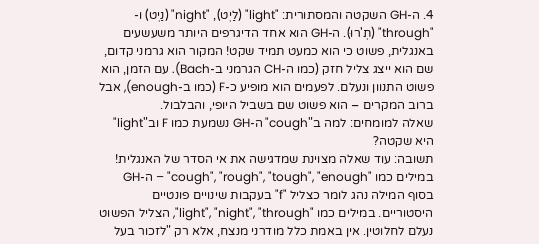4. ה-GH השקטה והמסתורית: "light" (לַיְט), "night" (נַיְט) ו- "through" (תְ'רוּ). ה-GH הוא אחד הדיגרפים היותר משעשעים באנגלית, פשוט כי הוא כמעט תמיד שקט! המקור הוא גרמני קדום, שם הוא ייצג צליל חזק (כמו ה-CH הגרמני ב-Bach). עם הזמן, הוא פשוט התנוון ונעלם. לפעמים הוא מופיע כ-F (כמו ב-enough), אבל ברוב המקרים – הוא פשוט שם בשביל היופי, והבלבול.
שאלה למומחים: למה ב"cough" ה-GH נשמעת כמו F וב"light" היא שקטה?
תשובה: עוד שאלה מצוינת שמדגישה את אי הסדר של האנגלית! במילים כמו "cough", "rough", "tough", "enough" – ה-GH בסוף המילה נהג לומר כצליל "f" בעקבות שינויים פונטיים היסטוריים. במילים כמו "light", "night", "through", הצליל הפשוט נעלם לחלוטין. אין באמת כלל מודרני מנצח, אלא רק "לזכור בעל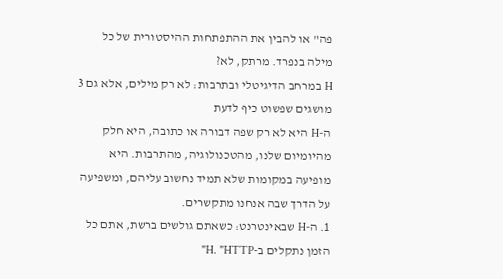פה" או להבין את ההתפתחות ההיסטורית של כל מילה בנפרד. מרתק, לא?
H במרחב הדיגיטלי ובתרבות: לא רק מילים, אלא גם 3 מושגים שפשוט כיף לדעת
ה-H היא לא רק שפה דבורה או כתובה, היא חלק מהיומיום שלנו, מהטכנולוגיה, מהתרבות. היא מופיעה במקומות שלא תמיד נחשוב עליהם, ומשפיעה על הדרך שבה אנחנו מתקשרים.
1. ה-H שבאינטרנט: כשאתם גולשים ברשת, אתם כל הזמן נתקלים ב-H. "HTTP"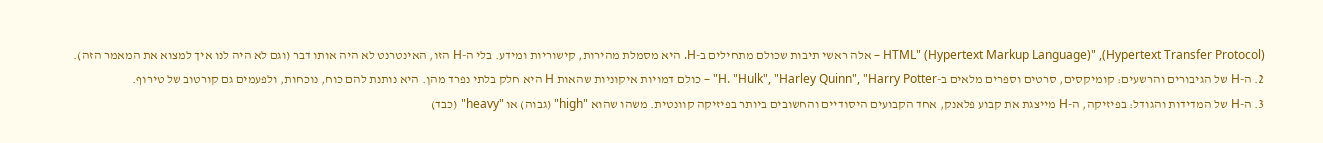(Hypertext Transfer Protocol), "HTML" (Hypertext Markup Language) – אלה ראשי תיבות שכולם מתחילים ב-H. היא מסמלת מהירות, קישוריות ומידע. בלי ה-H הזו, האינטרנט לא היה אותו דבר (וגם לא היה לנו איך למצוא את המאמר הזה).
2. ה-H של הגיבורים והרשעים: קומיקסים, סרטים וספרים מלאים ב-H. "Hulk", "Harley Quinn", "Harry Potter" – כולם דמויות איקוניות שהאות H היא חלק בלתי נפרד מהן. היא נותנת להם כוח, נוכחות, ולפעמים גם קורטוב של טירוף.
3. ה-H של המדידות והגודל: בפיזיקה, ה-H מייצגת את קבוע פלאנק, אחד הקבועים היסודיים והחשובים ביותר בפיזיקה קוונטית. משהו שהוא "high" (גבוה) או "heavy" (כבד)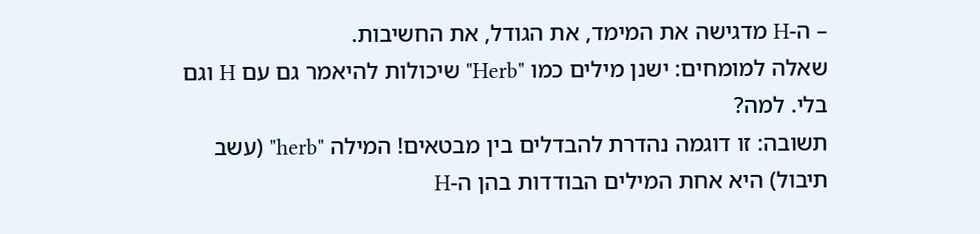– ה-H מדגישה את המימד, את הגודל, את החשיבות.
שאלה למומחים: ישנן מילים כמו "Herb" שיכולות להיאמר גם עם H וגם בלי. למה?
תשובה: זו דוגמה נהדרת להבדלים בין מבטאים! המילה "herb" (עשב תיבול) היא אחת המילים הבודדות בהן ה-H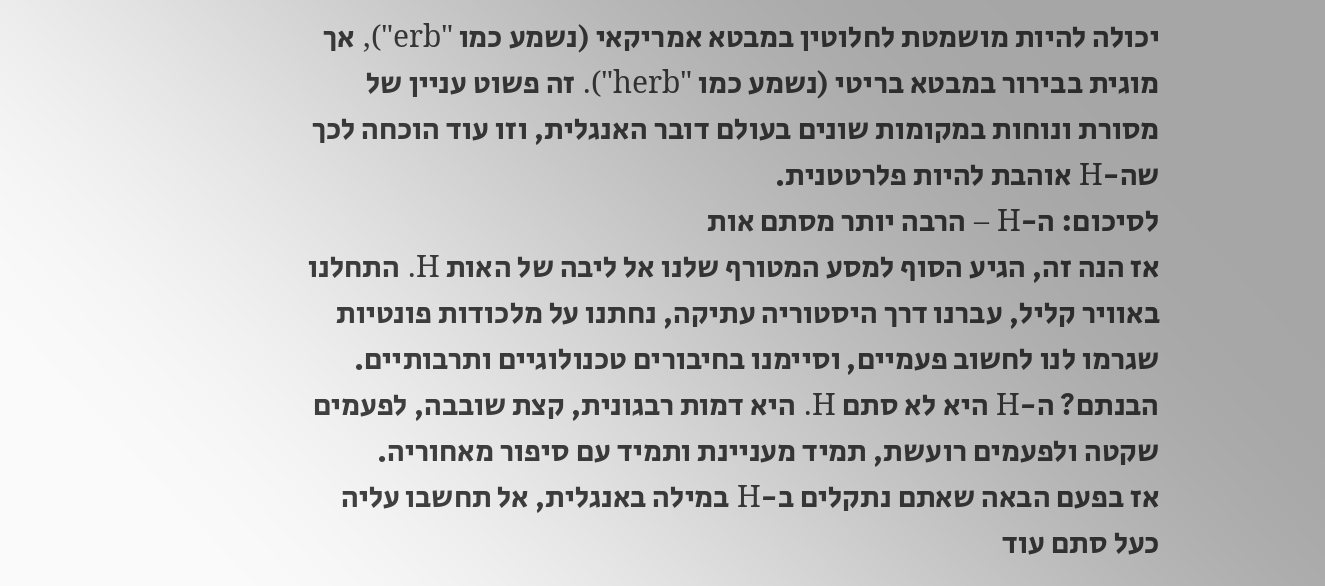יכולה להיות מושמטת לחלוטין במבטא אמריקאי (נשמע כמו "erb"), אך מוגית בבירור במבטא בריטי (נשמע כמו "herb"). זה פשוט עניין של מסורת ונוחות במקומות שונים בעולם דובר האנגלית, וזו עוד הוכחה לכך שה-H אוהבת להיות פלרטטנית.
לסיכום: ה-H – הרבה יותר מסתם אות
אז הנה זה, הגיע הסוף למסע המטורף שלנו אל ליבה של האות H. התחלנו באוויר קליל, עברנו דרך היסטוריה עתיקה, נחתנו על מלכודות פונטיות שגרמו לנו לחשוב פעמיים, וסיימנו בחיבורים טכנולוגיים ותרבותיים. הבנתם? ה-H היא לא סתם H. היא דמות רבגונית, קצת שובבה, לפעמים שקטה ולפעמים רועשת, תמיד מעניינת ותמיד עם סיפור מאחוריה.
אז בפעם הבאה שאתם נתקלים ב-H במילה באנגלית, אל תחשבו עליה כעל סתם עוד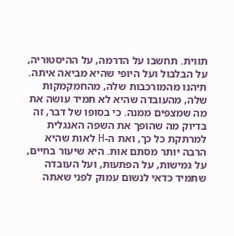תווית. תחשבו על הדרמה, על ההיסטוריה, על הבלבול ועל היופי שהיא מביאה איתה. תיהנו מהמורכבות שלה, מהחמקמקות שלה, מהעובדה שהיא לא תמיד עושה את מה שמצפים ממנה. כי בסופו של דבר, זה בדיוק מה שהופך את השפה האנגלית למרתקת כל כך, ואת ה-H לאות שהיא הרבה יותר מסתם אות. היא שיעור בחיים, על גמישות, על הפתעות, ועל העובדה שתמיד כדאי לנשום עמוק לפני שאתה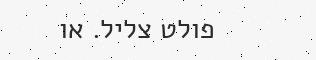פולט צליל. או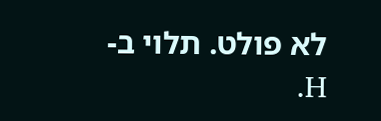לא פולט. תלוי ב-H.